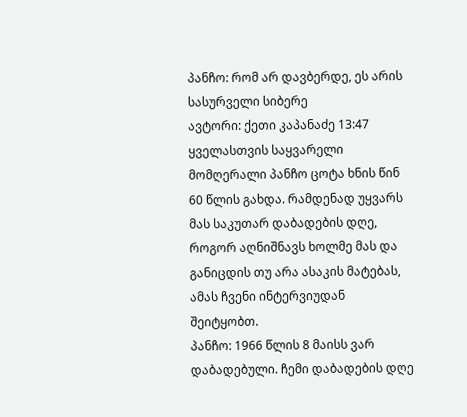პანჩო: რომ არ დავბერდე, ეს არის სასურველი სიბერე
ავტორი: ქეთი კაპანაძე 13:47
ყველასთვის საყვარელი მომღერალი პანჩო ცოტა ხნის წინ 60 წლის გახდა. რამდენად უყვარს მას საკუთარ დაბადების დღე, როგორ აღნიშნავს ხოლმე მას და განიცდის თუ არა ასაკის მატებას, ამას ჩვენი ინტერვიუდან შეიტყობთ.
პანჩო: 1966 წლის 8 მაისს ვარ დაბადებული. ჩემი დაბადების დღე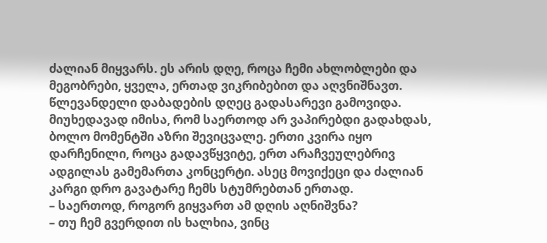ძალიან მიყვარს. ეს არის დღე, როცა ჩემი ახლობლები და მეგობრები, ყველა, ერთად ვიკრიბებით და აღვნიშნავთ.
წლევანდელი დაბადების დღეც გადასარევი გამოვიდა. მიუხედავად იმისა, რომ საერთოდ არ ვაპირებდი გადახდას, ბოლო მომენტში აზრი შევიცვალე. ერთი კვირა იყო დარჩენილი, როცა გადავწყვიტე, ერთ არაჩვეულებრივ ადგილას გამემართა კონცერტი. ასეც მოვიქეცი და ძალიან კარგი დრო გავატარე ჩემს სტუმრებთან ერთად.
– საერთოდ, როგორ გიყვართ ამ დღის აღნიშვნა?
– თუ ჩემ გვერდით ის ხალხია, ვინც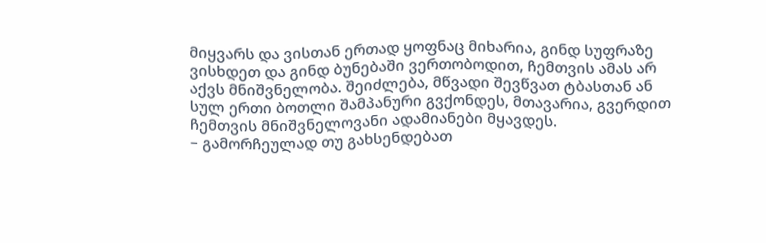მიყვარს და ვისთან ერთად ყოფნაც მიხარია, გინდ სუფრაზე ვისხდეთ და გინდ ბუნებაში ვერთობოდით, ჩემთვის ამას არ აქვს მნიშვნელობა. შეიძლება, მწვადი შევწვათ ტბასთან ან სულ ერთი ბოთლი შამპანური გვქონდეს, მთავარია, გვერდით ჩემთვის მნიშვნელოვანი ადამიანები მყავდეს.
– გამორჩეულად თუ გახსენდებათ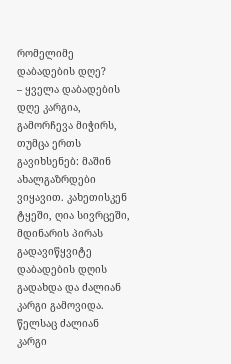რომელიმე დაბადების დღე?
– ყველა დაბადების დღე კარგია, გამორჩევა მიჭირს, თუმცა ერთს გავიხსენებ: მაშინ ახალგაზრდები ვიყავით. კახეთისკენ ტყეში, ღია სივრცეში, მდინარის პირას გადავიწყვიტე დაბადების დღის გადახდა და ძალიან კარგი გამოვიდა. წელსაც ძალიან კარგი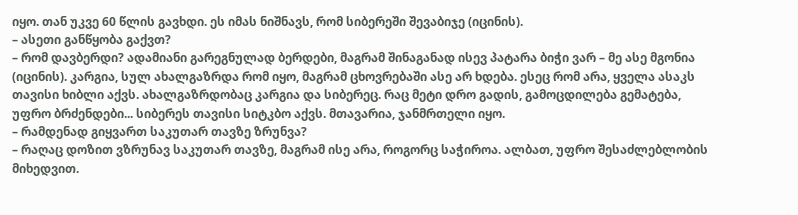იყო. თან უკვე 60 წლის გავხდი. ეს იმას ნიშნავს, რომ სიბერეში შევაბიჯე (იცინის).
– ასეთი განწყობა გაქვთ?
– რომ დავბერდი? ადამიანი გარეგნულად ბერდები, მაგრამ შინაგანად ისევ პატარა ბიჭი ვარ – მე ასე მგონია (იცინის). კარგია, სულ ახალგაზრდა რომ იყო, მაგრამ ცხოვრებაში ასე არ ხდება. ესეც რომ არა, ყველა ასაკს თავისი ხიბლი აქვს. ახალგაზრდობაც კარგია და სიბერეც. რაც მეტი დრო გადის, გამოცდილება გემატება, უფრო ბრძენდები... სიბერეს თავისი სიტკბო აქვს. მთავარია, ჯანმრთელი იყო.
– რამდენად გიყვართ საკუთარ თავზე ზრუნვა?
– რაღაც დოზით ვზრუნავ საკუთარ თავზე, მაგრამ ისე არა, როგორც საჭიროა. ალბათ, უფრო შესაძლებლობის მიხედვით.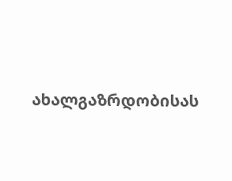ახალგაზრდობისას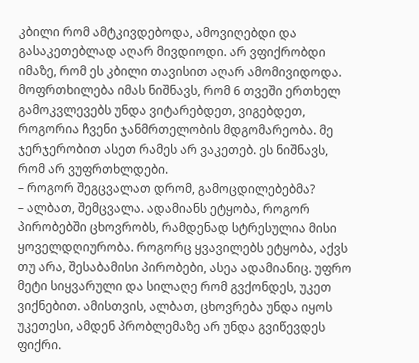კბილი რომ ამტკივდებოდა, ამოვიღებდი და გასაკეთებლად აღარ მივდიოდი. არ ვფიქრობდი იმაზე, რომ ეს კბილი თავისით აღარ ამომივიდოდა. მოფრთხილება იმას ნიშნავს, რომ 6 თვეში ერთხელ გამოკვლევებს უნდა ვიტარებდეთ, ვიგებდეთ, როგორია ჩვენი ჯანმრთელობის მდგომარეობა. მე ჯერჯერობით ასეთ რამეს არ ვაკეთებ. ეს ნიშნავს, რომ არ ვუფრთხლდები.
– როგორ შეგცვალათ დრომ, გამოცდილებებმა?
– ალბათ, შემცვალა. ადამიანს ეტყობა, როგორ პირობებში ცხოვრობს, რამდენად სტრესულია მისი ყოველდღიურობა. როგორც ყვავილებს ეტყობა, აქვს თუ არა, შესაბამისი პირობები, ასეა ადამიანიც. უფრო მეტი სიყვარული და სილაღე რომ გვქონდეს, უკეთ ვიქნებით. ამისთვის, ალბათ, ცხოვრება უნდა იყოს უკეთესი, ამდენ პრობლემაზე არ უნდა გვიწევდეს ფიქრი.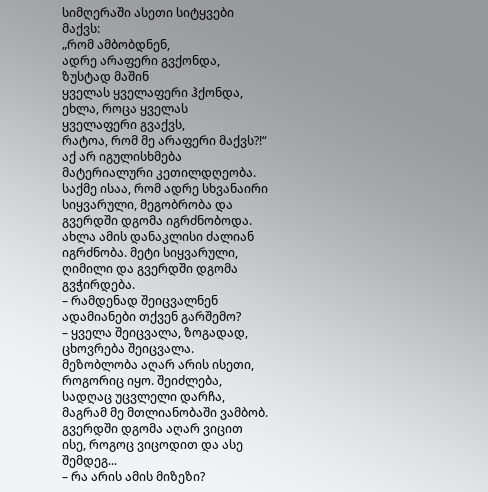სიმღერაში ასეთი სიტყვები მაქვს:
„რომ ამბობდნენ,
ადრე არაფერი გვქონდა,
ზუსტად მაშინ
ყველას ყველაფერი ჰქონდა,
ეხლა, როცა ყველას
ყველაფერი გვაქვს,
რატოა, რომ მე არაფერი მაქვს?!“
აქ არ იგულისხმება მატერიალური კეთილდღეობა. საქმე ისაა, რომ ადრე სხვანაირი სიყვარული, მეგობრობა და გვერდში დგომა იგრძნობოდა. ახლა ამის დანაკლისი ძალიან იგრძნობა. მეტი სიყვარული, ღიმილი და გვერდში დგომა გვჭირდება.
– რამდენად შეიცვალნენ ადამიანები თქვენ გარშემო?
– ყველა შეიცვალა, ზოგადად, ცხოვრება შეიცვალა. მეზობლობა აღარ არის ისეთი, როგორიც იყო. შეიძლება, სადღაც უცვლელი დარჩა, მაგრამ მე მთლიანობაში ვამბობ. გვერდში დგომა აღარ ვიცით ისე, როგოც ვიცოდით და ასე შემდეგ...
– რა არის ამის მიზეზი?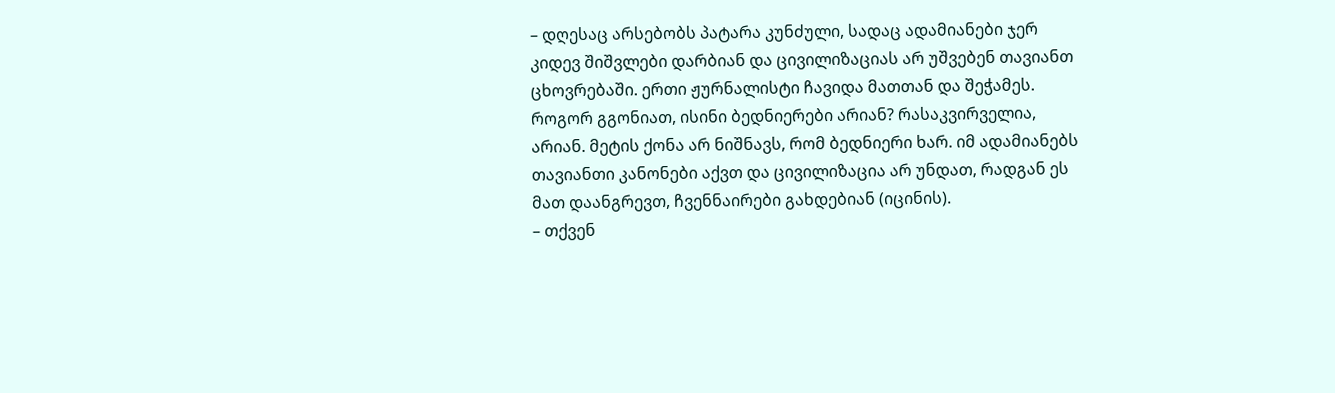– დღესაც არსებობს პატარა კუნძული, სადაც ადამიანები ჯერ კიდევ შიშვლები დარბიან და ცივილიზაციას არ უშვებენ თავიანთ ცხოვრებაში. ერთი ჟურნალისტი ჩავიდა მათთან და შეჭამეს. როგორ გგონიათ, ისინი ბედნიერები არიან? რასაკვირველია, არიან. მეტის ქონა არ ნიშნავს, რომ ბედნიერი ხარ. იმ ადამიანებს თავიანთი კანონები აქვთ და ცივილიზაცია არ უნდათ, რადგან ეს მათ დაანგრევთ, ჩვენნაირები გახდებიან (იცინის).
– თქვენ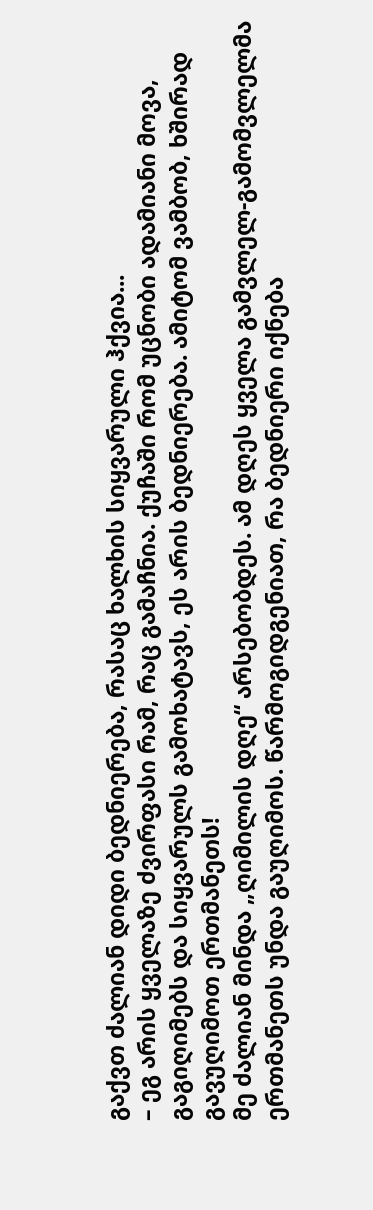გაქვთ ძალიან დიდი ბედნიერება, რასაც ხალხის სიყვარული ჰქვია...
– ეგ არის ყველაზე ძვირფასი რამ, რაც გამაჩნია. ქუჩაში რომ უცნობი ადამიანი მოვა, გაგიღიმებს და სიყვარულს გამოხატავს, ეს არის ბედნიერება. ამიტომ ვამბობ, ხშირად გავუღიმოთ ერთმანეთს!
მე ძალიან მინდა „ღიმილის დღე“ არსებობდეს. ამ დღეს ყველა გამვლელ-გამომვლელმა ერთმანეთს უნდა გაუღიმოს. წარმოგიდგენიათ, რა ბედნიერი იქნება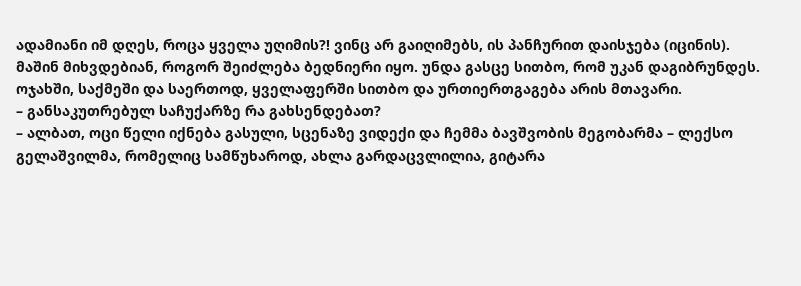ადამიანი იმ დღეს, როცა ყველა უღიმის?! ვინც არ გაიღიმებს, ის პანჩურით დაისჯება (იცინის). მაშინ მიხვდებიან, როგორ შეიძლება ბედნიერი იყო. უნდა გასცე სითბო, რომ უკან დაგიბრუნდეს. ოჯახში, საქმეში და საერთოდ, ყველაფერში სითბო და ურთიერთგაგება არის მთავარი.
– განსაკუთრებულ საჩუქარზე რა გახსენდებათ?
– ალბათ, ოცი წელი იქნება გასული, სცენაზე ვიდექი და ჩემმა ბავშვობის მეგობარმა – ლექსო გელაშვილმა, რომელიც სამწუხაროდ, ახლა გარდაცვლილია, გიტარა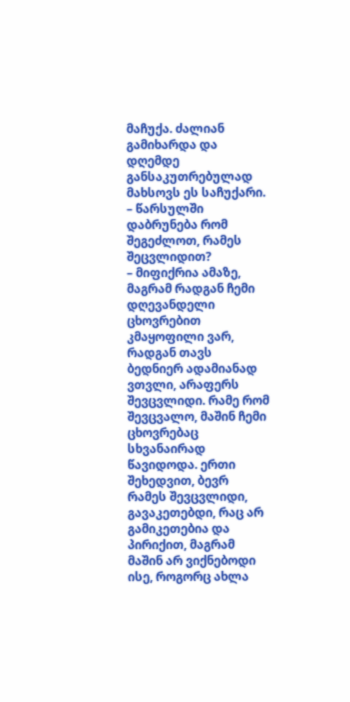მაჩუქა. ძალიან გამიხარდა და დღემდე განსაკუთრებულად მახსოვს ეს საჩუქარი.
– წარსულში დაბრუნება რომ შეგეძლოთ, რამეს შეცვლიდით?
– მიფიქრია ამაზე, მაგრამ რადგან ჩემი დღევანდელი ცხოვრებით კმაყოფილი ვარ, რადგან თავს ბედნიერ ადამიანად ვთვლი, არაფერს შევცვლიდი. რამე რომ შევცვალო, მაშინ ჩემი ცხოვრებაც სხვანაირად წავიდოდა. ერთი შეხედვით, ბევრ რამეს შევცვლიდი, გავაკეთებდი, რაც არ გამიკეთებია და პირიქით, მაგრამ მაშინ არ ვიქნებოდი ისე, როგორც ახლა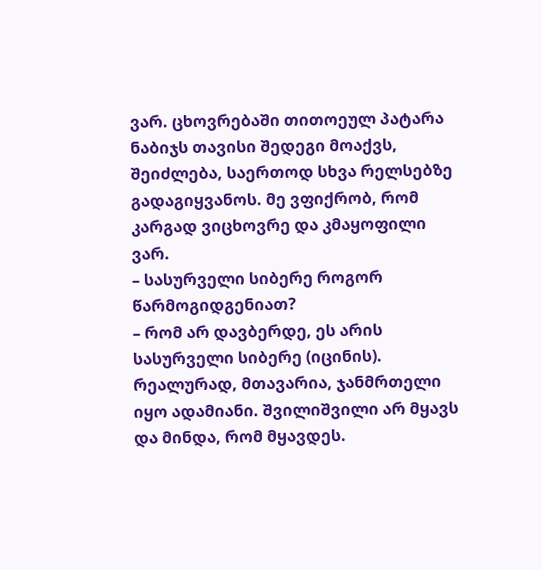ვარ. ცხოვრებაში თითოეულ პატარა ნაბიჯს თავისი შედეგი მოაქვს, შეიძლება, საერთოდ სხვა რელსებზე გადაგიყვანოს. მე ვფიქრობ, რომ კარგად ვიცხოვრე და კმაყოფილი ვარ.
– სასურველი სიბერე როგორ წარმოგიდგენიათ?
– რომ არ დავბერდე, ეს არის სასურველი სიბერე (იცინის). რეალურად, მთავარია, ჯანმრთელი იყო ადამიანი. შვილიშვილი არ მყავს და მინდა, რომ მყავდეს.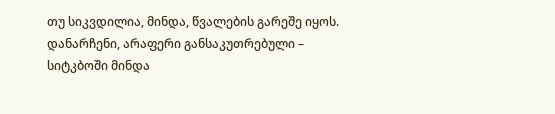თუ სიკვდილია, მინდა, წვალების გარეშე იყოს. დანარჩენი, არაფერი განსაკუთრებული – სიტკბოში მინდა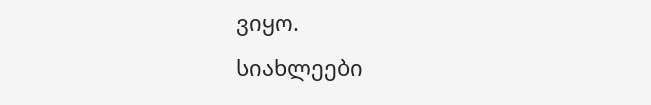ვიყო.
სიახლეები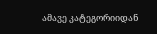ამავე კატეგორიიდან